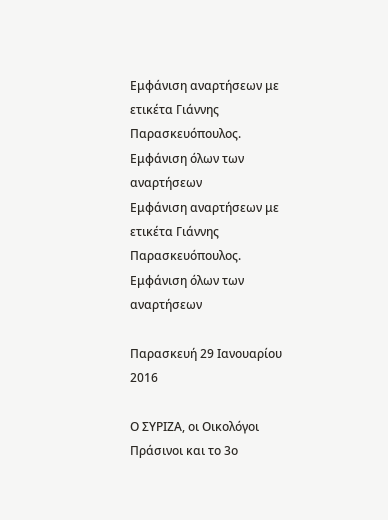Εμφάνιση αναρτήσεων με ετικέτα Γιάννης Παρασκευόπουλος. Εμφάνιση όλων των αναρτήσεων
Εμφάνιση αναρτήσεων με ετικέτα Γιάννης Παρασκευόπουλος. Εμφάνιση όλων των αναρτήσεων

Παρασκευή 29 Ιανουαρίου 2016

Ο ΣΥΡΙΖΑ, οι Οικολόγοι Πράσινοι και το 3ο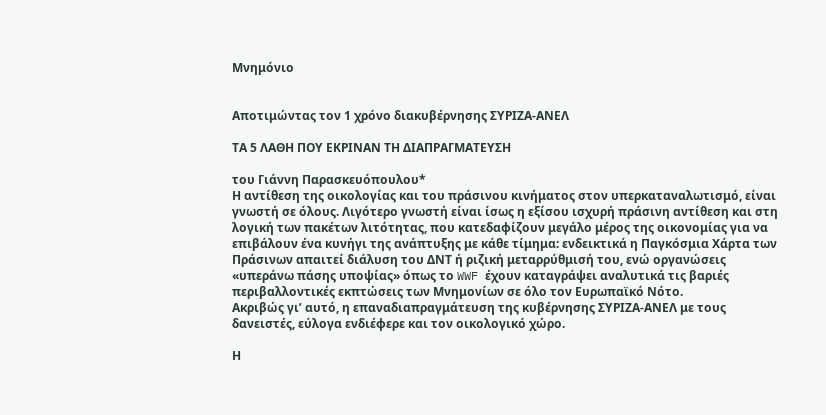Μνημόνιο


Αποτιμώντας τον 1 χρόνο διακυβέρνησης ΣΥΡΙΖΑ-ΑΝΕΛ

ΤΑ 5 ΛΑΘΗ ΠΟΥ ΕΚΡΙΝΑΝ ΤΗ ΔΙΑΠΡΑΓΜΑΤΕΥΣΗ

του Γιάννη Παρασκευόπουλου*
Η αντίθεση της οικολογίας και του πράσινου κινήματος στον υπερκαταναλωτισμό, είναι γνωστή σε όλους. Λιγότερο γνωστή είναι ίσως η εξίσου ισχυρή πράσινη αντίθεση και στη λογική των πακέτων λιτότητας, που κατεδαφίζουν μεγάλο μέρος της οικονομίας για να επιβάλουν ένα κυνήγι της ανάπτυξης με κάθε τίμημα: ενδεικτικά η Παγκόσμια Χάρτα των Πράσινων απαιτεί διάλυση του ΔΝΤ ή ριζική μεταρρύθμισή του, ενώ οργανώσεις «υπεράνω πάσης υποψίας» όπως το WWF έχουν καταγράψει αναλυτικά τις βαριές περιβαλλοντικές εκπτώσεις των Μνημονίων σε όλο τον Ευρωπαϊκό Νότο.
Ακριβώς γι’ αυτό, η επαναδιαπραγμάτευση της κυβέρνησης ΣΥΡΙΖΑ-ΑΝΕΛ με τους δανειστές, εύλογα ενδιέφερε και τον οικολογικό χώρο.

Η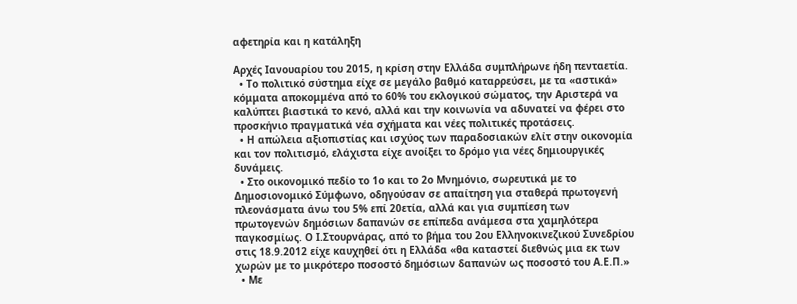αφετηρία και η κατάληξη

Αρχές Ιανουαρίου του 2015, η κρίση στην Ελλάδα συμπλήρωνε ήδη πενταετία.
  • Το πολιτικό σύστημα είχε σε μεγάλο βαθμό καταρρεύσει, με τα «αστικά» κόμματα αποκομμένα από το 60% του εκλογικού σώματος, την Αριστερά να καλύπτει βιαστικά το κενό, αλλά και την κοινωνία να αδυνατεί να φέρει στο προσκήνιο πραγματικά νέα σχήματα και νέες πολιτικές προτάσεις.
  • Η απώλεια αξιοπιστίας και ισχύος των παραδοσιακών ελίτ στην οικονομία και τον πολιτισμό, ελάχιστα είχε ανοίξει το δρόμο για νέες δημιουργικές δυνάμεις.
  • Στο οικονομικό πεδίο το 1ο και το 2ο Μνημόνιο, σωρευτικά με το Δημοσιονομικό Σύμφωνο, οδηγούσαν σε απαίτηση για σταθερά πρωτογενή πλεονάσματα άνω του 5% επί 20ετία, αλλά και για συμπίεση των πρωτογενών δημόσιων δαπανών σε επίπεδα ανάμεσα στα χαμηλότερα παγκοσμίως. Ο Ι.Στουρνάρας, από το βήμα του 2ου Ελληνοκινεζικού Συνεδρίου στις 18.9.2012 είχε καυχηθεί ότι η Ελλάδα «θα καταστεί διεθνώς μια εκ των χωρών με το μικρότερο ποσοστό δημόσιων δαπανών ως ποσοστό του Α.Ε.Π.»
  • Με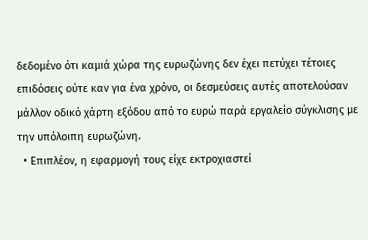δεδομένο ότι καμιά χώρα της ευρωζώνης δεν έχει πετύχει τέτοιες επιδόσεις ούτε καν για ένα χρόνο, οι δεσμεύσεις αυτές αποτελούσαν μάλλον οδικό χάρτη εξόδου από το ευρώ παρά εργαλείο σύγκλισης με την υπόλοιπη ευρωζώνη.
  • Επιπλέον, η εφαρμογή τους είχε εκτροχιαστεί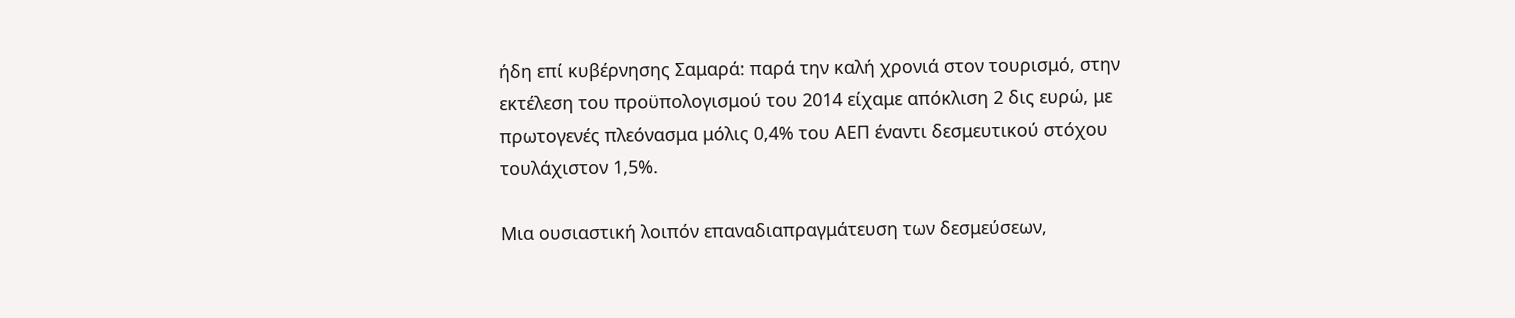ήδη επί κυβέρνησης Σαμαρά: παρά την καλή χρονιά στον τουρισμό, στην εκτέλεση του προϋπολογισμού του 2014 είχαμε απόκλιση 2 δις ευρώ, με πρωτογενές πλεόνασμα μόλις 0,4% του ΑΕΠ έναντι δεσμευτικού στόχου τουλάχιστον 1,5%.

Μια ουσιαστική λοιπόν επαναδιαπραγμάτευση των δεσμεύσεων,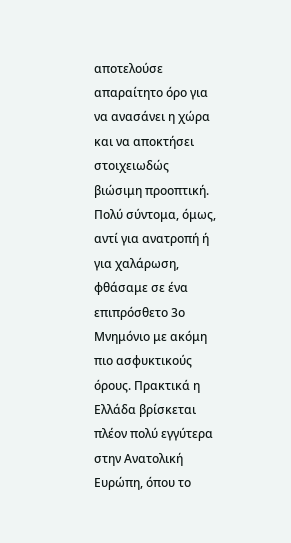αποτελούσε απαραίτητο όρο για να ανασάνει η χώρα και να αποκτήσει στοιχειωδώς βιώσιμη προοπτική.
Πολύ σύντομα, όμως, αντί για ανατροπή ή για χαλάρωση, φθάσαμε σε ένα επιπρόσθετο 3ο Μνημόνιο με ακόμη πιο ασφυκτικούς όρους. Πρακτικά η Ελλάδα βρίσκεται πλέον πολύ εγγύτερα στην Ανατολική Ευρώπη, όπου το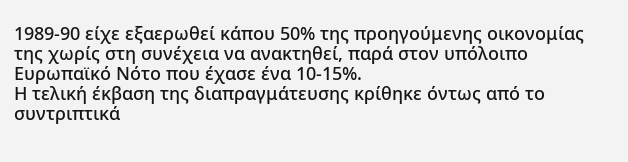1989-90 είχε εξαερωθεί κάπου 50% της προηγούμενης οικονομίας της χωρίς στη συνέχεια να ανακτηθεί, παρά στον υπόλοιπο Ευρωπαϊκό Νότο που έχασε ένα 10-15%.
Η τελική έκβαση της διαπραγμάτευσης κρίθηκε όντως από το συντριπτικά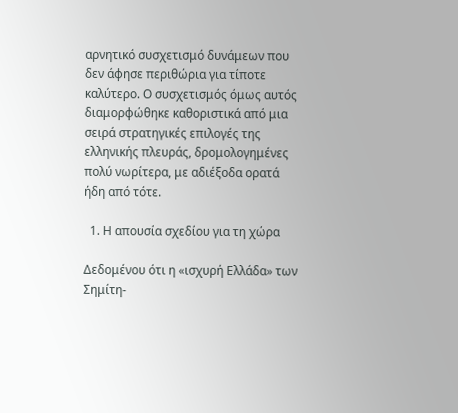αρνητικό συσχετισμό δυνάμεων που δεν άφησε περιθώρια για τίποτε καλύτερο. Ο συσχετισμός όμως αυτός διαμορφώθηκε καθοριστικά από μια σειρά στρατηγικές επιλογές της ελληνικής πλευράς, δρομολογημένες πολύ νωρίτερα, με αδιέξοδα ορατά ήδη από τότε.

  1. Η απουσία σχεδίου για τη χώρα

Δεδομένου ότι η «ισχυρή Ελλάδα» των Σημίτη-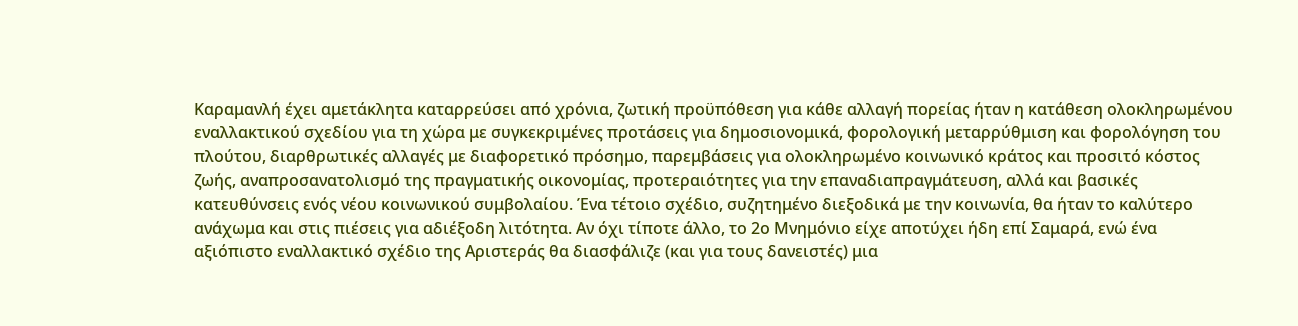Καραμανλή έχει αμετάκλητα καταρρεύσει από χρόνια, ζωτική προϋπόθεση για κάθε αλλαγή πορείας ήταν η κατάθεση ολοκληρωμένου εναλλακτικού σχεδίου για τη χώρα με συγκεκριμένες προτάσεις για δημοσιονομικά, φορολογική μεταρρύθμιση και φορολόγηση του πλούτου, διαρθρωτικές αλλαγές με διαφορετικό πρόσημο, παρεμβάσεις για ολοκληρωμένο κοινωνικό κράτος και προσιτό κόστος ζωής, αναπροσανατολισμό της πραγματικής οικονομίας, προτεραιότητες για την επαναδιαπραγμάτευση, αλλά και βασικές κατευθύνσεις ενός νέου κοινωνικού συμβολαίου. Ένα τέτοιο σχέδιο, συζητημένο διεξοδικά με την κοινωνία, θα ήταν το καλύτερο ανάχωμα και στις πιέσεις για αδιέξοδη λιτότητα. Αν όχι τίποτε άλλο, το 2ο Μνημόνιο είχε αποτύχει ήδη επί Σαμαρά, ενώ ένα αξιόπιστο εναλλακτικό σχέδιο της Αριστεράς θα διασφάλιζε (και για τους δανειστές) μια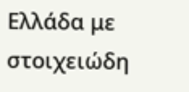Ελλάδα με στοιχειώδη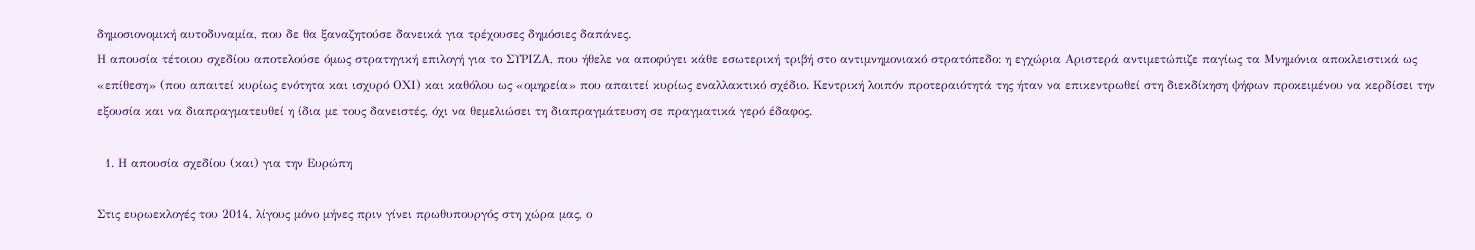δημοσιονομική αυτοδυναμία, που δε θα ξαναζητούσε δανεικά για τρέχουσες δημόσιες δαπάνες.
Η απουσία τέτοιου σχεδίου αποτελούσε όμως στρατηγική επιλογή για το ΣΥΡΙΖΑ, που ήθελε να αποφύγει κάθε εσωτερική τριβή στο αντιμνημονιακό στρατόπεδο: η εγχώρια Αριστερά αντιμετώπιζε παγίως τα Μνημόνια αποκλειστικά ως «επίθεση» (που απαιτεί κυρίως ενότητα και ισχυρό ΟΧΙ) και καθόλου ως «ομηρεία» που απαιτεί κυρίως εναλλακτικό σχέδιο. Κεντρική λοιπόν προτεραιότητά της ήταν να επικεντρωθεί στη διεκδίκηση ψήφων προκειμένου να κερδίσει την εξουσία και να διαπραγματευθεί η ίδια με τους δανειστές, όχι να θεμελιώσει τη διαπραγμάτευση σε πραγματικά γερό έδαφος.

  1. Η απουσία σχεδίου (και) για την Ευρώπη

Στις ευρωεκλογές του 2014, λίγους μόνο μήνες πριν γίνει πρωθυπουργός στη χώρα μας, ο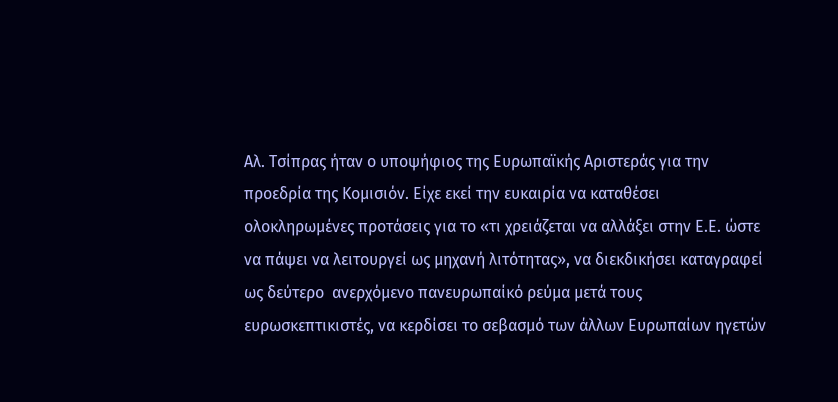Αλ. Τσίπρας ήταν ο υποψήφιος της Ευρωπαϊκής Αριστεράς για την προεδρία της Κομισιόν. Είχε εκεί την ευκαιρία να καταθέσει ολοκληρωμένες προτάσεις για το «τι χρειάζεται να αλλάξει στην Ε.Ε. ώστε να πάψει να λειτουργεί ως μηχανή λιτότητας», να διεκδικήσει καταγραφεί ως δεύτερο  ανερχόμενο πανευρωπαίκό ρεύμα μετά τους ευρωσκεπτικιστές, να κερδίσει το σεβασμό των άλλων Ευρωπαίων ηγετών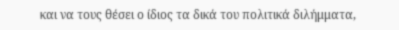και να τους θέσει ο ίδιος τα δικά του πολιτικά διλήμματα,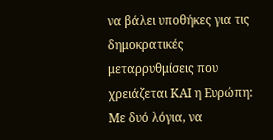να βάλει υποθήκες για τις δημοκρατικές μεταρρυθμίσεις που χρειάζεται ΚΑΙ η Ευρώπη: Με δυό λόγια, να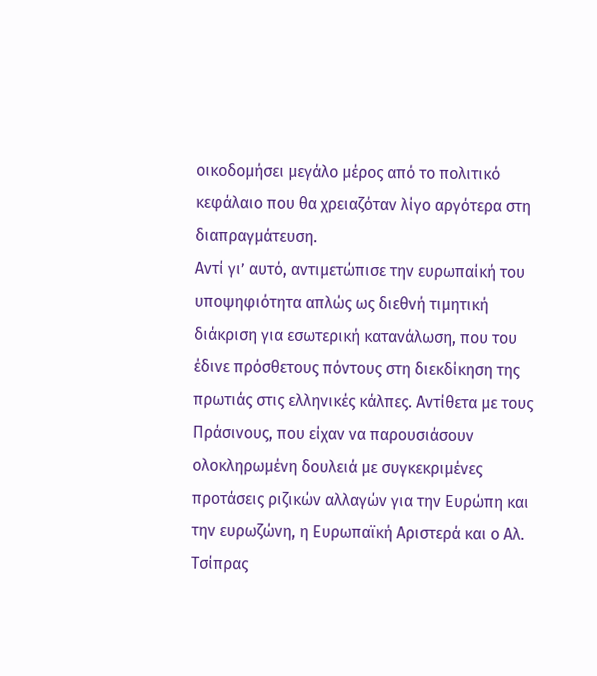οικοδομήσει μεγάλο μέρος από το πολιτικό κεφάλαιο που θα χρειαζόταν λίγο αργότερα στη διαπραγμάτευση.
Αντί γι’ αυτό, αντιμετώπισε την ευρωπαίκή του υποψηφιότητα απλώς ως διεθνή τιμητική διάκριση για εσωτερική κατανάλωση, που του έδινε πρόσθετους πόντους στη διεκδίκηση της πρωτιάς στις ελληνικές κάλπες. Αντίθετα με τους Πράσινους, που είχαν να παρουσιάσουν ολοκληρωμένη δουλειά με συγκεκριμένες προτάσεις ριζικών αλλαγών για την Ευρώπη και την ευρωζώνη, η Ευρωπαϊκή Αριστερά και ο Αλ. Τσίπρας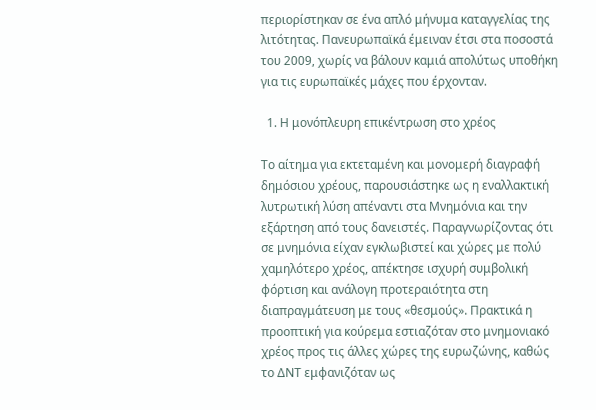περιορίστηκαν σε ένα απλό μήνυμα καταγγελίας της λιτότητας. Πανευρωπαϊκά έμειναν έτσι στα ποσοστά του 2009, χωρίς να βάλουν καμιά απολύτως υποθήκη για τις ευρωπαϊκές μάχες που έρχονταν.

  1. Η μονόπλευρη επικέντρωση στο χρέος

Το αίτημα για εκτεταμένη και μονομερή διαγραφή δημόσιου χρέους, παρουσιάστηκε ως η εναλλακτική λυτρωτική λύση απέναντι στα Μνημόνια και την εξάρτηση από τους δανειστές. Παραγνωρίζοντας ότι σε μνημόνια είχαν εγκλωβιστεί και χώρες με πολύ χαμηλότερο χρέος, απέκτησε ισχυρή συμβολική φόρτιση και ανάλογη προτεραιότητα στη διαπραγμάτευση με τους «θεσμούς». Πρακτικά η προοπτική για κούρεμα εστιαζόταν στο μνημονιακό χρέος προς τις άλλες χώρες της ευρωζώνης, καθώς το ΔΝΤ εμφανιζόταν ως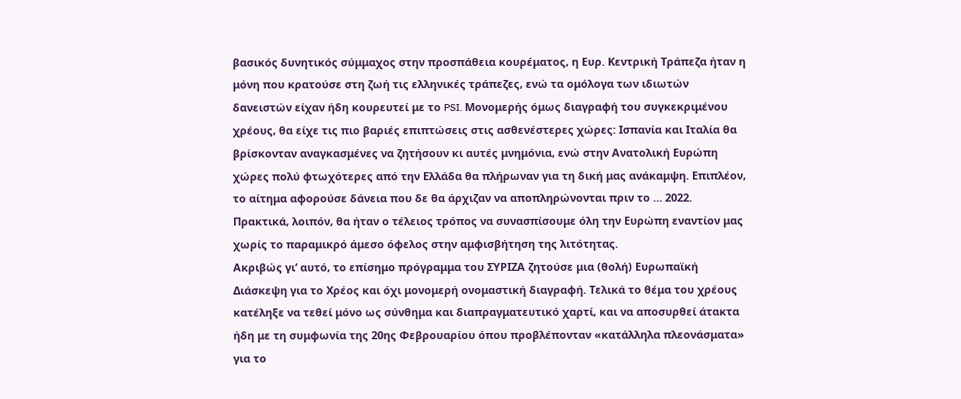βασικός δυνητικός σύμμαχος στην προσπάθεια κουρέματος, η Ευρ. Κεντρική Τράπεζα ήταν η μόνη που κρατούσε στη ζωή τις ελληνικές τράπεζες, ενώ τα ομόλογα των ιδιωτών δανειστών είχαν ήδη κουρευτεί με το PSI. Μονομερής όμως διαγραφή του συγκεκριμένου χρέους, θα είχε τις πιο βαριές επιπτώσεις στις ασθενέστερες χώρες: Ισπανία και Ιταλία θα βρίσκονταν αναγκασμένες να ζητήσουν κι αυτές μνημόνια, ενώ στην Ανατολική Ευρώπη χώρες πολύ φτωχότερες από την Ελλάδα θα πλήρωναν για τη δική μας ανάκαμψη. Επιπλέον, το αίτημα αφορούσε δάνεια που δε θα άρχιζαν να αποπληρώνονται πριν το … 2022. Πρακτικά, λοιπόν, θα ήταν ο τέλειος τρόπος να συνασπίσουμε όλη την Ευρώπη εναντίον μας χωρίς το παραμικρό άμεσο όφελος στην αμφισβήτηση της λιτότητας.
Ακριβώς γι’ αυτό, το επίσημο πρόγραμμα του ΣΥΡΙΖΑ ζητούσε μια (θολή) Ευρωπαϊκή Διάσκεψη για το Χρέος και όχι μονομερή ονομαστική διαγραφή. Τελικά το θέμα του χρέους κατέληξε να τεθεί μόνο ως σύνθημα και διαπραγματευτικό χαρτί, και να αποσυρθεί άτακτα ήδη με τη συμφωνία της 20ης Φεβρουαρίου όπου προβλέπονταν «κατάλληλα πλεονάσματα» για το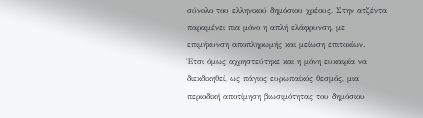σύνολο του ελληνικού δημόσιου χρέους. Στην ατζέντα παραμένει πια μόνο η απλή ελάφρυνση, με επιμήκυνση αποπληρωμής και μείωση επιτοκίων.
Έτσι όμως αχρηστεύτηκε και η μόνη ευκαιρία να διεκδικηθεί, ως πάγιος ευρωπαίκός θεσμός, μια περιοδική αποτίμηση βιωσιμότητας του δημόσιου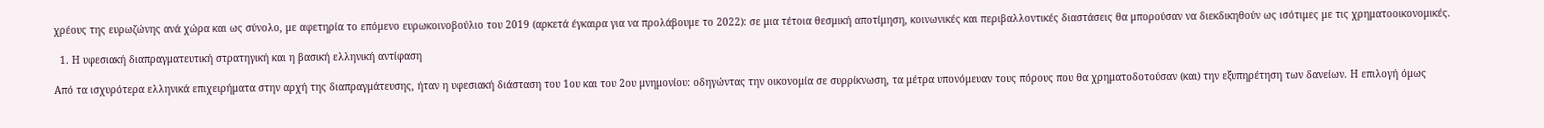χρέους της ευρωζώνης ανά χώρα και ως σύνολο, με αφετηρία το επόμενο ευρωκοινοβούλιο του 2019 (αρκετά έγκαιρα για να προλάβουμε το 2022): σε μια τέτοια θεσμική αποτίμηση, κοινωνικές και περιβαλλοντικές διαστάσεις θα μπορούσαν να διεκδικηθούν ως ισότιμες με τις χρηματοοικονομικές.

  1. Η υφεσιακή διαπραγματευτική στρατηγική και η βασική ελληνική αντίφαση

Από τα ισχυρότερα ελληνικά επιχειρήματα στην αρχή της διαπραγμάτευσης, ήταν η υφεσιακή διάσταση του 1ου και του 2ου μνημονίου: οδηγώντας την οικονομία σε συρρίκνωση, τα μέτρα υπονόμευαν τους πόρους που θα χρηματοδοτούσαν (και) την εξυπηρέτηση των δανείων. Η επιλογή όμως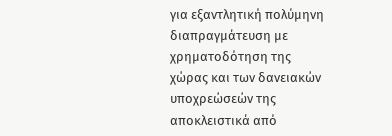για εξαντλητική πολύμηνη διαπραγμάτευση με χρηματοδότηση της χώρας και των δανειακών υποχρεώσεών της αποκλειστικά από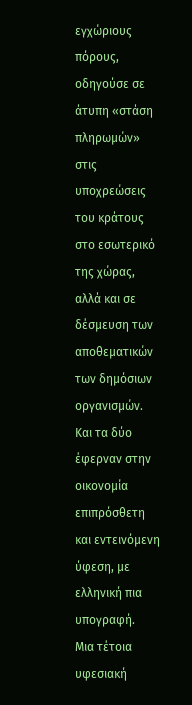εγχώριους πόρους, οδηγούσε σε άτυπη «στάση πληρωμών» στις υποχρεώσεις του κράτους στο εσωτερικό της χώρας, αλλά και σε δέσμευση των αποθεματικών των δημόσιων οργανισμών. Και τα δύο έφερναν στην οικονομία επιπρόσθετη και εντεινόμενη ύφεση, με ελληνική πια υπογραφή.
Μια τέτοια υφεσιακή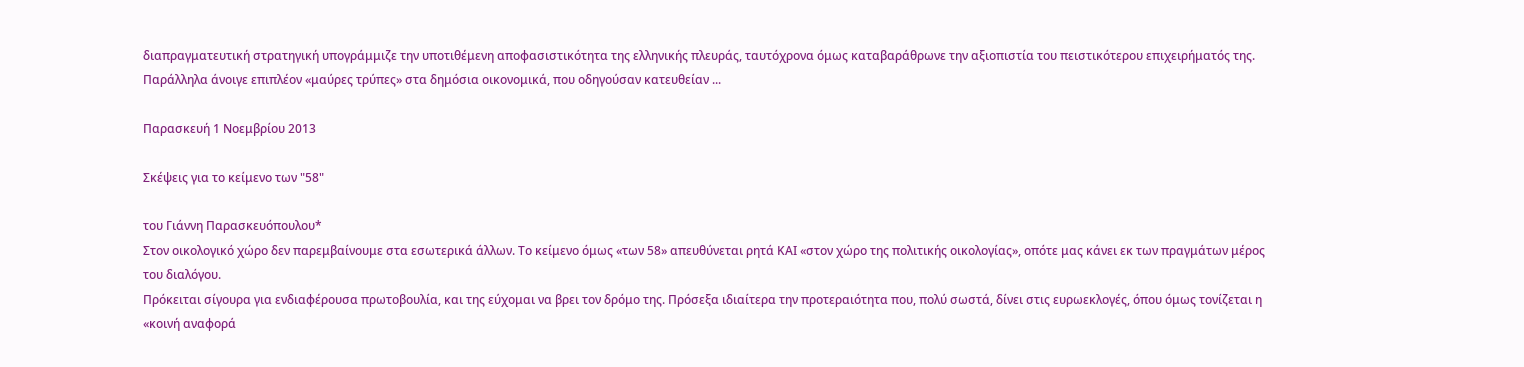διαπραγματευτική στρατηγική υπογράμμιζε την υποτιθέμενη αποφασιστικότητα της ελληνικής πλευράς, ταυτόχρονα όμως καταβαράθρωνε την αξιοπιστία του πειστικότερου επιχειρήματός της. Παράλληλα άνοιγε επιπλέον «μαύρες τρύπες» στα δημόσια οικονομικά, που οδηγούσαν κατευθείαν ...

Παρασκευή 1 Νοεμβρίου 2013

Σκέψεις για το κείμενο των "58"

του Γιάννη Παρασκευόπουλου*
Στον οικολογικό χώρο δεν παρεμβαίνουμε στα εσωτερικά άλλων. Το κείμενο όμως «των 58» απευθύνεται ρητά ΚΑΙ «στον χώρο της πολιτικής οικολογίας», οπότε μας κάνει εκ των πραγμάτων μέρος του διαλόγου.
Πρόκειται σίγουρα για ενδιαφέρουσα πρωτοβουλία, και της εύχομαι να βρει τον δρόμο της. Πρόσεξα ιδιαίτερα την προτεραιότητα που, πολύ σωστά, δίνει στις ευρωεκλογές, όπου όμως τονίζεται η «κοινή αναφορά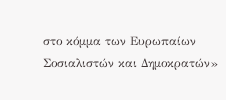στο κόμμα των Ευρωπαίων Σοσιαλιστών και Δημοκρατών»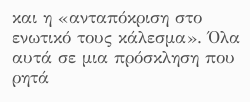και η «ανταπόκριση στο ενωτικό τους κάλεσμα». Όλα αυτά σε μια πρόσκληση που ρητά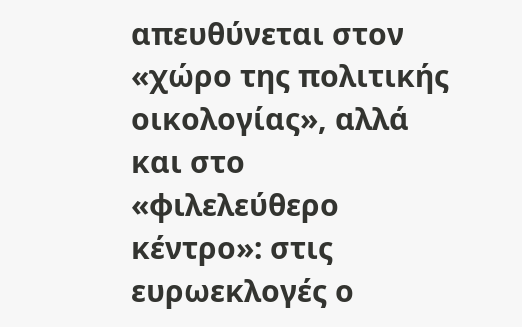απευθύνεται στον «χώρο της πολιτικής οικολογίας», αλλά και στο «φιλελεύθερο κέντρο»: στις ευρωεκλογές ο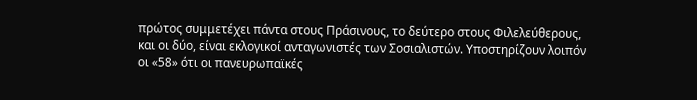πρώτος συμμετέχει πάντα στους Πράσινους, το δεύτερο στους Φιλελεύθερους, και οι δύο, είναι εκλογικοί ανταγωνιστές των Σοσιαλιστών. Υποστηρίζουν λοιπόν οι «58» ότι οι πανευρωπαϊκές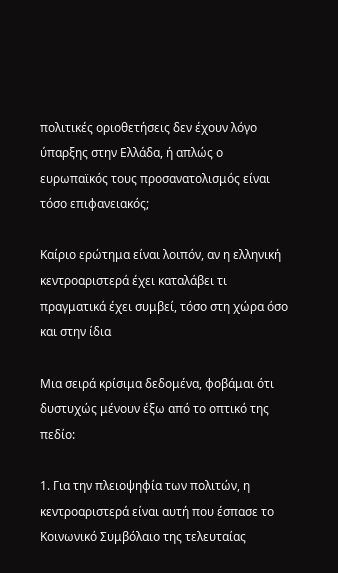πολιτικές οριοθετήσεις δεν έχουν λόγο ύπαρξης στην Ελλάδα, ή απλώς ο ευρωπαϊκός τους προσανατολισμός είναι τόσο επιφανειακός;

Καίριο ερώτημα είναι λοιπόν, αν η ελληνική κεντροαριστερά έχει καταλάβει τι πραγματικά έχει συμβεί, τόσο στη χώρα όσο και στην ίδια

Μια σειρά κρίσιμα δεδομένα, φοβάμαι ότι δυστυχώς μένουν έξω από το οπτικό της πεδίο:

1. Για την πλειοψηφία των πολιτών, η κεντροαριστερά είναι αυτή που έσπασε το Κοινωνικό Συμβόλαιο της τελευταίας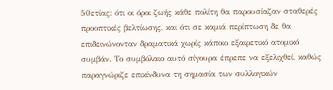50ετίας: ότι οι όροι ζωής κάθε πολίτη θα παρουσίαζαν σταθερές προοπτικές βελτίωσης, και ότι σε καμιά περίπτωση δε θα επιδεινώνονταν δραματικά χωρίς κάποιο εξαιρετικό ατομικό συμβάν. Το συμβόλαιο αυτό σίγουρα έπρεπε να εξελιχθεί, καθώς παραγνώριζε επικίνδυνα τη σημασία των συλλογικών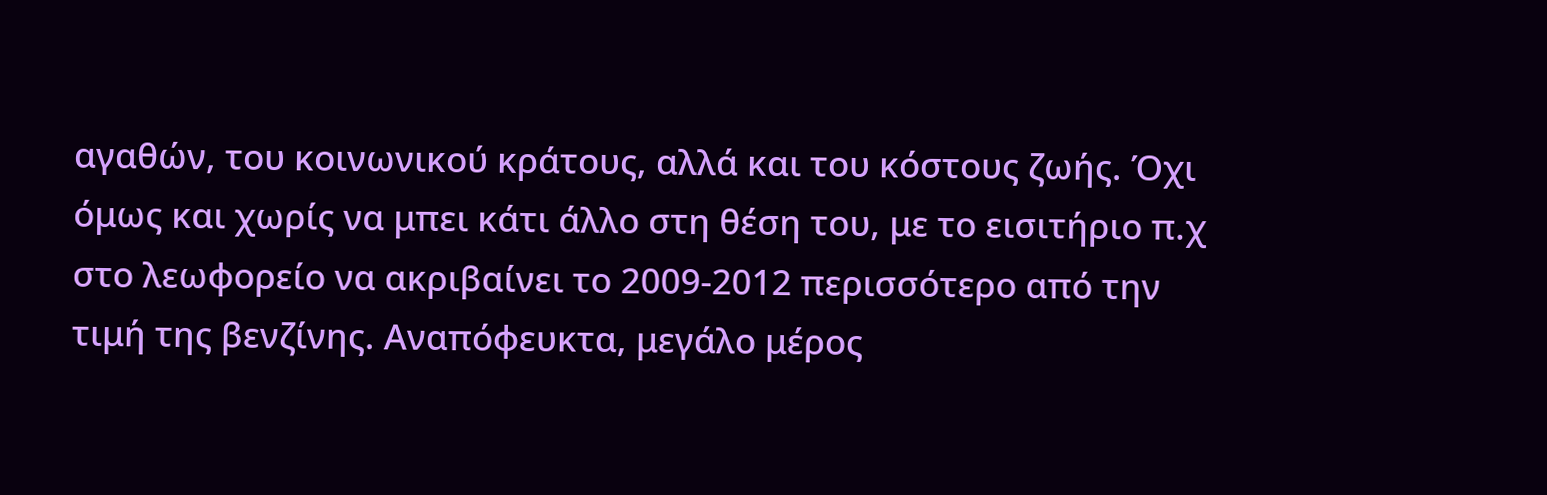αγαθών, του κοινωνικού κράτους, αλλά και του κόστους ζωής. Όχι όμως και χωρίς να μπει κάτι άλλο στη θέση του, με το εισιτήριο π.χ στο λεωφορείο να ακριβαίνει το 2009-2012 περισσότερο από την τιμή της βενζίνης. Αναπόφευκτα, μεγάλο μέρος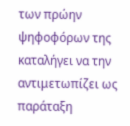των πρώην ψηφοφόρων της καταλήγει να την αντιμετωπίζει ως παράταξη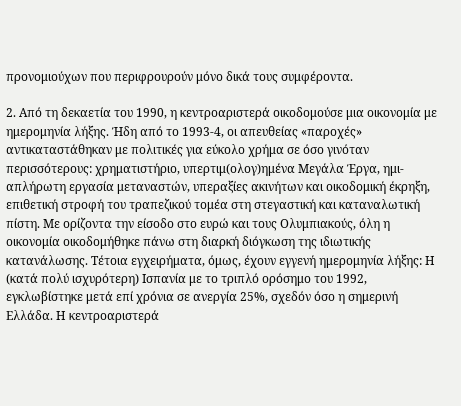προνομιούχων που περιφρουρούν μόνο δικά τους συμφέροντα.

2. Από τη δεκαετία του 1990, η κεντροαριστερά οικοδομούσε μια οικονομία με ημερομηνία λήξης. Ήδη από το 1993-4, οι απευθείας «παροχές» αντικαταστάθηκαν με πολιτικές για εύκολο χρήμα σε όσο γινόταν περισσότερους: χρηματιστήριο, υπερτιμ(ολογ)ημένα Μεγάλα Έργα, ημι-απλήρωτη εργασία μεταναστών, υπεραξίες ακινήτων και οικοδομική έκρηξη, επιθετική στροφή του τραπεζικού τομέα στη στεγαστική και καταναλωτική πίστη. Με ορίζοντα την είσοδο στο ευρώ και τους Ολυμπιακούς, όλη η οικονομία οικοδομήθηκε πάνω στη διαρκή διόγκωση της ιδιωτικής κατανάλωσης. Τέτοια εγχειρήματα, όμως, έχουν εγγενή ημερομηνία λήξης: Η (κατά πολύ ισχυρότερη) Ισπανία με το τριπλό ορόσημο του 1992, εγκλωβίστηκε μετά επί χρόνια σε ανεργία 25%, σχεδόν όσο η σημερινή Ελλάδα. Η κεντροαριστερά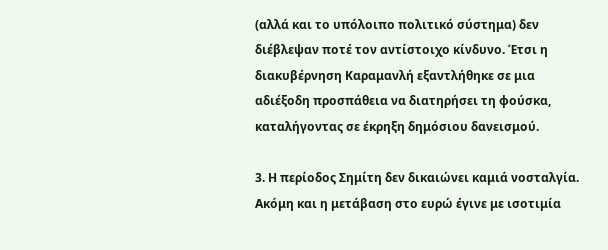(αλλά και το υπόλοιπο πολιτικό σύστημα) δεν διέβλεψαν ποτέ τον αντίστοιχο κίνδυνο. Έτσι η διακυβέρνηση Καραμανλή εξαντλήθηκε σε μια αδιέξοδη προσπάθεια να διατηρήσει τη φούσκα, καταλήγοντας σε έκρηξη δημόσιου δανεισμού.

3. Η περίοδος Σημίτη δεν δικαιώνει καμιά νοσταλγία. Ακόμη και η μετάβαση στο ευρώ έγινε με ισοτιμία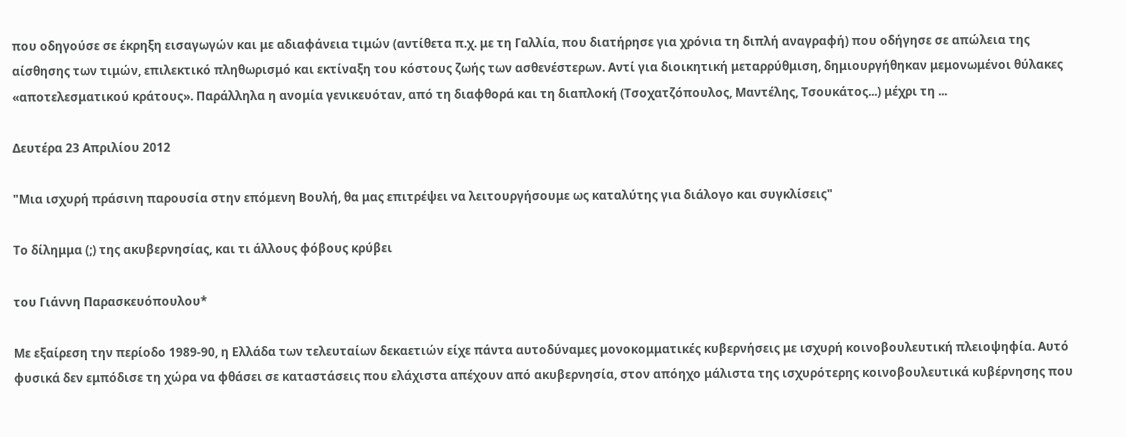που οδηγούσε σε έκρηξη εισαγωγών και με αδιαφάνεια τιμών (αντίθετα π.χ. με τη Γαλλία, που διατήρησε για χρόνια τη διπλή αναγραφή) που οδήγησε σε απώλεια της αίσθησης των τιμών, επιλεκτικό πληθωρισμό και εκτίναξη του κόστους ζωής των ασθενέστερων. Αντί για διοικητική μεταρρύθμιση, δημιουργήθηκαν μεμονωμένοι θύλακες «αποτελεσματικού κράτους». Παράλληλα η ανομία γενικευόταν, από τη διαφθορά και τη διαπλοκή (Τσοχατζόπουλος, Μαντέλης, Τσουκάτος...) μέχρι τη ...

Δευτέρα 23 Απριλίου 2012

"Μια ισχυρή πράσινη παρουσία στην επόμενη Βουλή, θα μας επιτρέψει να λειτουργήσουμε ως καταλύτης για διάλογο και συγκλίσεις"

Το δίλημμα (;) της ακυβερνησίας, και τι άλλους φόβους κρύβει

του Γιάννη Παρασκευόπουλου*

Με εξαίρεση την περίοδο 1989-90, η Ελλάδα των τελευταίων δεκαετιών είχε πάντα αυτοδύναμες μονοκομματικές κυβερνήσεις με ισχυρή κοινοβουλευτική πλειοψηφία. Αυτό φυσικά δεν εμπόδισε τη χώρα να φθάσει σε καταστάσεις που ελάχιστα απέχουν από ακυβερνησία, στον απόηχο μάλιστα της ισχυρότερης κοινοβουλευτικά κυβέρνησης που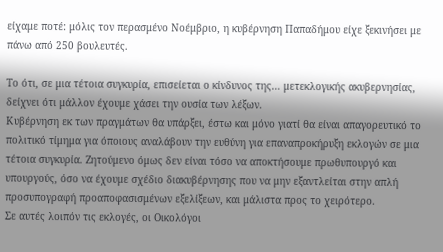είχαμε ποτέ: μόλις τον περασμένο Νοέμβριο, η κυβέρνηση Παπαδήμου είχε ξεκινήσει με πάνω από 250 βουλευτές.

Το ότι, σε μια τέτοια συγκυρία, επισείεται ο κίνδυνος της… μετεκλογικής ακυβερνησίας, δείχνει ότι μάλλον έχουμε χάσει την ουσία των λέξων.
Κυβέρνηση εκ των πραγμάτων θα υπάρξει, έστω και μόνο γιατί θα είναι απαγορευτικό το πολιτικό τίμημα για όποιους αναλάβουν την ευθύνη για επαναπροκήρυξη εκλογών σε μια τέτοια συγκυρία. Ζητούμενο όμως δεν είναι τόσο να αποκτήσουμε πρωθυπουργό και υπουργούς, όσο να έχουμε σχέδιο διακυβέρνησης που να μην εξαντλείται στην απλή προσυπογραφή προαποφασισμένων εξελίξεων, και μάλιστα προς το χειρότερο.
Σε αυτές λοιπόν τις εκλογές, οι Οικολόγοι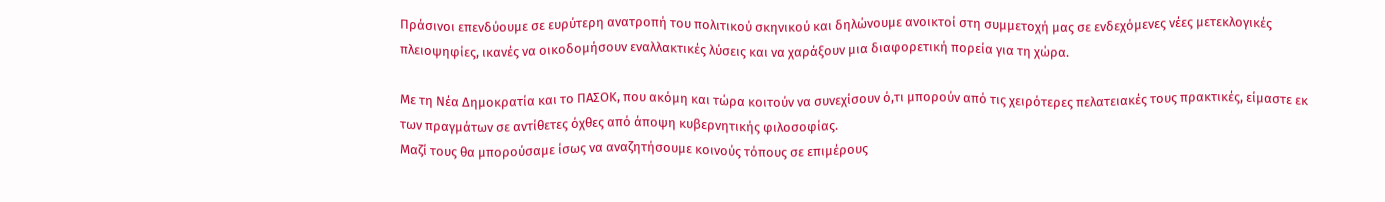Πράσινοι επενδύουμε σε ευρύτερη ανατροπή του πολιτικού σκηνικού και δηλώνουμε ανοικτοί στη συμμετοχή μας σε ενδεχόμενες νέες μετεκλογικές πλειοψηφίες, ικανές να οικοδομήσουν εναλλακτικές λύσεις και να χαράξουν μια διαφορετική πορεία για τη χώρα.

Με τη Νέα Δημοκρατία και το ΠΑΣΟΚ, που ακόμη και τώρα κοιτούν να συνεχίσουν ό,τι μπορούν από τις χειρότερες πελατειακές τους πρακτικές, είμαστε εκ των πραγμάτων σε αντίθετες όχθες από άποψη κυβερνητικής φιλοσοφίας.
Μαζί τους θα μπορούσαμε ίσως να αναζητήσουμε κοινούς τόπους σε επιμέρους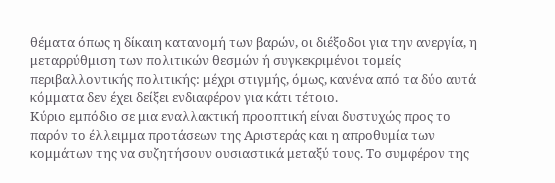θέματα όπως η δίκαιη κατανομή των βαρών, οι διέξοδοι για την ανεργία, η μεταρρύθμιση των πολιτικών θεσμών ή συγκεκριμένοι τομείς περιβαλλοντικής πολιτικής: μέχρι στιγμής, όμως, κανένα από τα δύο αυτά κόμματα δεν έχει δείξει ενδιαφέρον για κάτι τέτοιο.
Κύριο εμπόδιο σε μια εναλλακτική προοπτική είναι δυστυχώς προς το παρόν το έλλειμμα προτάσεων της Αριστεράς και η απροθυμία των κομμάτων της να συζητήσουν ουσιαστικά μεταξύ τους. Το συμφέρον της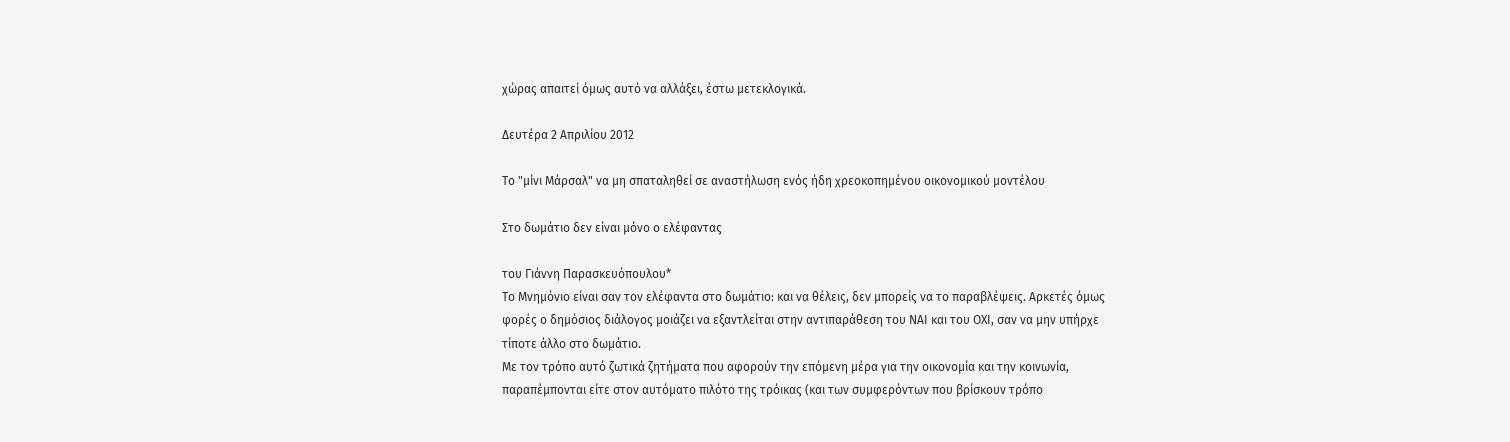χώρας απαιτεί όμως αυτό να αλλάξει, έστω μετεκλογικά.

Δευτέρα 2 Απριλίου 2012

Το "μίνι Μάρσαλ" να μη σπαταληθεί σε αναστήλωση ενός ήδη χρεοκοπημένου οικονομικού μοντέλου

Στο δωμάτιο δεν είναι μόνο ο ελέφαντας

του Γιάννη Παρασκευόπουλου*
Το Μνημόνιο είναι σαν τον ελέφαντα στο δωμάτιο: και να θέλεις, δεν μπορείς να το παραβλέψεις. Αρκετές όμως φορές ο δημόσιος διάλογος μοιάζει να εξαντλείται στην αντιπαράθεση του ΝΑΙ και του ΟΧΙ, σαν να μην υπήρχε τίποτε άλλο στο δωμάτιο.
Με τον τρόπο αυτό ζωτικά ζητήματα που αφορούν την επόμενη μέρα για την οικονομία και την κοινωνία, παραπέμπονται είτε στον αυτόματο πιλότο της τρόικας (και των συμφερόντων που βρίσκουν τρόπο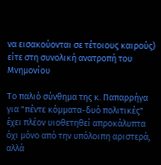να εισακούονται σε τέτοιους καιρούς) είτε στη συνολική ανατροπή του Μνημονίου

Το παλιό σύνθημα της κ. Παπαρρήγα για "πέντε κόμματα-δυό πολιτικές" έχει πλέον υιοθετηθεί απροκάλυπτα όχι μόνο από την υπόλοιπη αριστερά, αλλά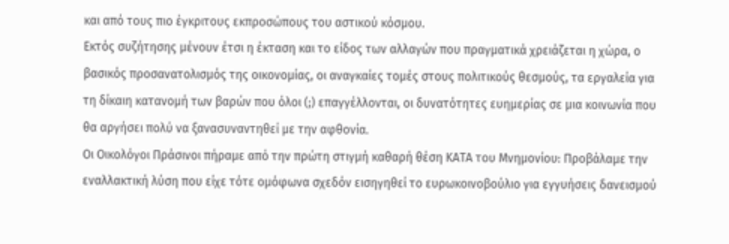και από τους πιο έγκριτους εκπροσώπους του αστικού κόσμου.
Εκτός συζήτησης μένουν έτσι η έκταση και το είδος των αλλαγών που πραγματικά χρειάζεται η χώρα, ο βασικός προσανατολισμός της οικονομίας, οι αναγκαίες τομές στους πολιτικούς θεσμούς, τα εργαλεία για τη δίκαιη κατανομή των βαρών που όλοι (;) επαγγέλλονται, οι δυνατότητες ευημερίας σε μια κοινωνία που θα αργήσει πολύ να ξανασυναντηθεί με την αφθονία.
Οι Οικολόγοι Πράσινοι πήραμε από την πρώτη στιγμή καθαρή θέση ΚΑΤΑ του Μνημονίου: Προβάλαμε την εναλλακτική λύση που είχε τότε ομόφωνα σχεδόν εισηγηθεί το ευρωκοινοβούλιο για εγγυήσεις δανεισμού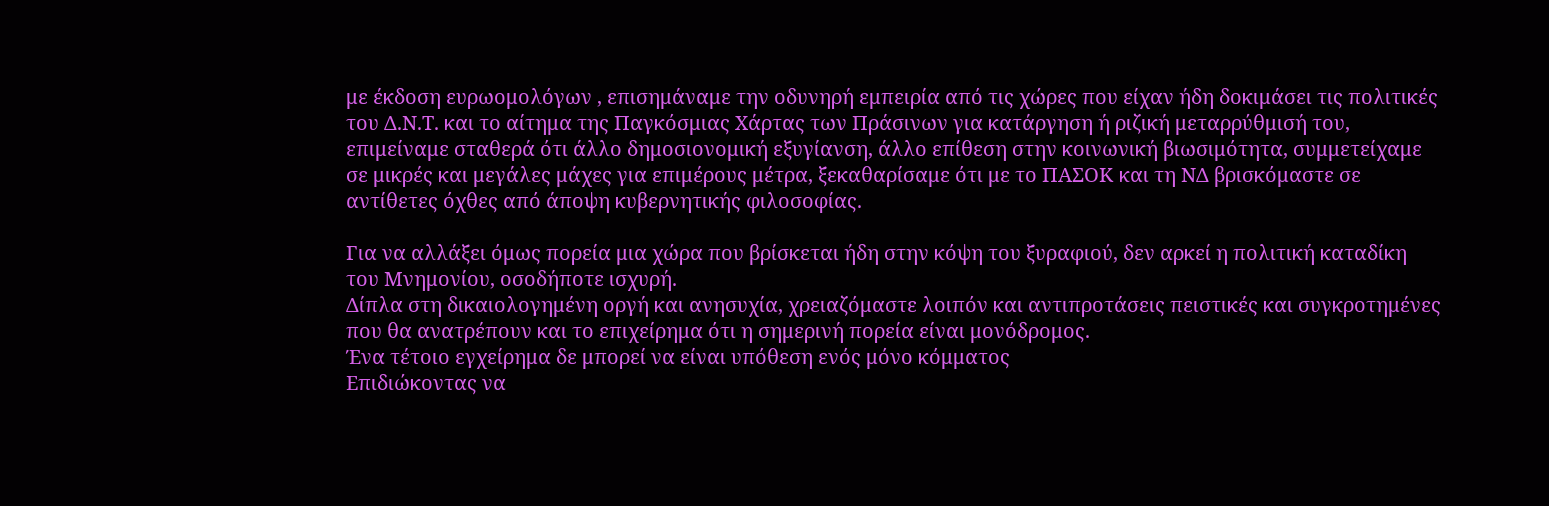με έκδοση ευρωομολόγων , επισημάναμε την οδυνηρή εμπειρία από τις χώρες που είχαν ήδη δοκιμάσει τις πολιτικές του Δ.Ν.Τ. και το αίτημα της Παγκόσμιας Χάρτας των Πράσινων για κατάργηση ή ριζική μεταρρύθμισή του, επιμείναμε σταθερά ότι άλλο δημοσιονομική εξυγίανση, άλλο επίθεση στην κοινωνική βιωσιμότητα, συμμετείχαμε σε μικρές και μεγάλες μάχες για επιμέρους μέτρα, ξεκαθαρίσαμε ότι με το ΠΑΣΟΚ και τη ΝΔ βρισκόμαστε σε αντίθετες όχθες από άποψη κυβερνητικής φιλοσοφίας.

Για να αλλάξει όμως πορεία μια χώρα που βρίσκεται ήδη στην κόψη του ξυραφιού, δεν αρκεί η πολιτική καταδίκη του Μνημονίου, οσοδήποτε ισχυρή.
Δίπλα στη δικαιολογημένη οργή και ανησυχία, χρειαζόμαστε λοιπόν και αντιπροτάσεις πειστικές και συγκροτημένες που θα ανατρέπουν και το επιχείρημα ότι η σημερινή πορεία είναι μονόδρομος.
Ένα τέτοιο εγχείρημα δε μπορεί να είναι υπόθεση ενός μόνο κόμματος
Επιδιώκοντας να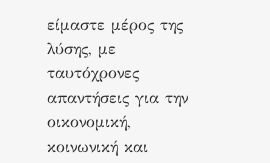είμαστε μέρος της λύσης, με ταυτόχρονες απαντήσεις για την οικονομική, κοινωνική και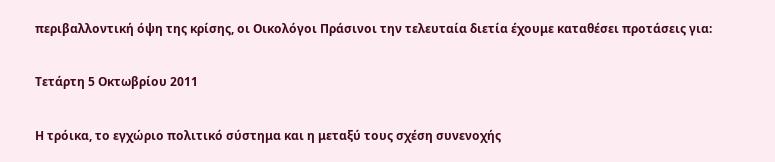περιβαλλοντική όψη της κρίσης, οι Οικολόγοι Πράσινοι την τελευταία διετία έχουμε καταθέσει προτάσεις για:

Τετάρτη 5 Οκτωβρίου 2011

Η τρόικα, το εγχώριο πολιτικό σύστημα και η μεταξύ τους σχέση συνενοχής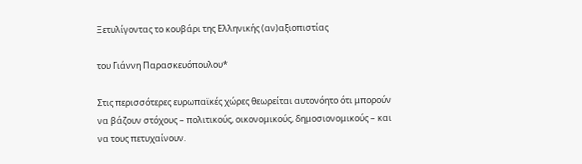Ξετυλίγοντας το κουβάρι της Ελληνικής (αν)αξιοπιστίας

του Γιάννη Παρασκευόπουλου*

Στις περισσότερες ευρωπαϊκές χώρες θεωρείται αυτονόητο ότι μπορούν να βάζουν στόχους – πολιτικούς, οικονομικούς, δημοσιονομικούς – και να τους πετυχαίνουν.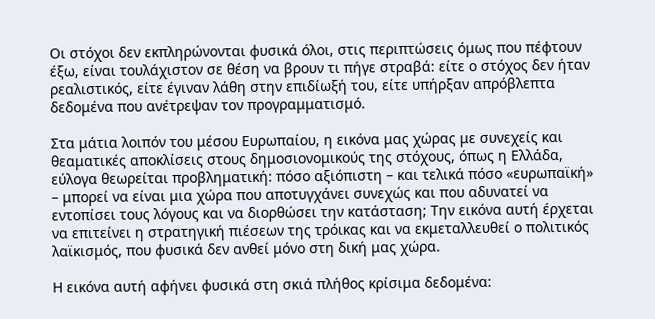Οι στόχοι δεν εκπληρώνονται φυσικά όλοι, στις περιπτώσεις όμως που πέφτουν έξω, είναι τουλάχιστον σε θέση να βρουν τι πήγε στραβά: είτε ο στόχος δεν ήταν ρεαλιστικός, είτε έγιναν λάθη στην επιδίωξή του, είτε υπήρξαν απρόβλεπτα δεδομένα που ανέτρεψαν τον προγραμματισμό.

Στα μάτια λοιπόν του μέσου Ευρωπαίου, η εικόνα μας χώρας με συνεχείς και θεαματικές αποκλίσεις στους δημοσιονομικούς της στόχους, όπως η Ελλάδα, εύλογα θεωρείται προβληματική: πόσο αξιόπιστη – και τελικά πόσο «ευρωπαϊκή» – μπορεί να είναι μια χώρα που αποτυγχάνει συνεχώς και που αδυνατεί να εντοπίσει τους λόγους και να διορθώσει την κατάσταση; Την εικόνα αυτή έρχεται να επιτείνει η στρατηγική πιέσεων της τρόικας και να εκμεταλλευθεί ο πολιτικός λαϊκισμός, που φυσικά δεν ανθεί μόνο στη δική μας χώρα.

Η εικόνα αυτή αφήνει φυσικά στη σκιά πλήθος κρίσιμα δεδομένα: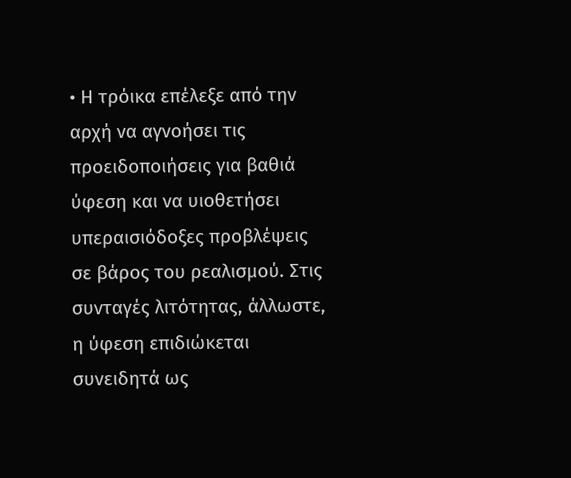• Η τρόικα επέλεξε από την αρχή να αγνοήσει τις προειδοποιήσεις για βαθιά ύφεση και να υιοθετήσει υπεραισιόδοξες προβλέψεις σε βάρος του ρεαλισμού. Στις συνταγές λιτότητας, άλλωστε, η ύφεση επιδιώκεται συνειδητά ως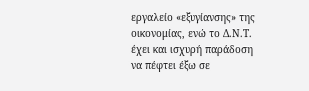εργαλείο «εξυγίανσης» της οικονομίας, ενώ το Δ.Ν.Τ. έχει και ισχυρή παράδοση να πέφτει έξω σε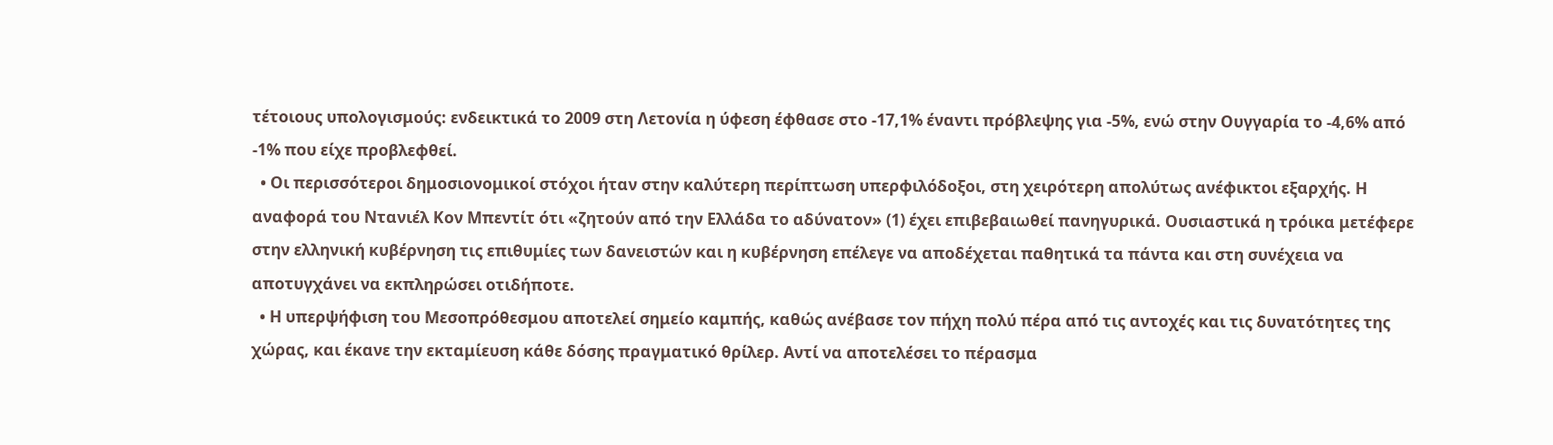τέτοιους υπολογισμούς: ενδεικτικά το 2009 στη Λετονία η ύφεση έφθασε στο -17,1% έναντι πρόβλεψης για -5%, ενώ στην Ουγγαρία το -4,6% από -1% που είχε προβλεφθεί.
  • Οι περισσότεροι δημοσιονομικοί στόχοι ήταν στην καλύτερη περίπτωση υπερφιλόδοξοι, στη χειρότερη απολύτως ανέφικτοι εξαρχής. Η αναφορά του Ντανιέλ Κον Μπεντίτ ότι «ζητούν από την Ελλάδα το αδύνατον» (1) έχει επιβεβαιωθεί πανηγυρικά. Ουσιαστικά η τρόικα μετέφερε στην ελληνική κυβέρνηση τις επιθυμίες των δανειστών και η κυβέρνηση επέλεγε να αποδέχεται παθητικά τα πάντα και στη συνέχεια να αποτυγχάνει να εκπληρώσει οτιδήποτε.
  • Η υπερψήφιση του Μεσοπρόθεσμου αποτελεί σημείο καμπής, καθώς ανέβασε τον πήχη πολύ πέρα από τις αντοχές και τις δυνατότητες της χώρας, και έκανε την εκταμίευση κάθε δόσης πραγματικό θρίλερ. Αντί να αποτελέσει το πέρασμα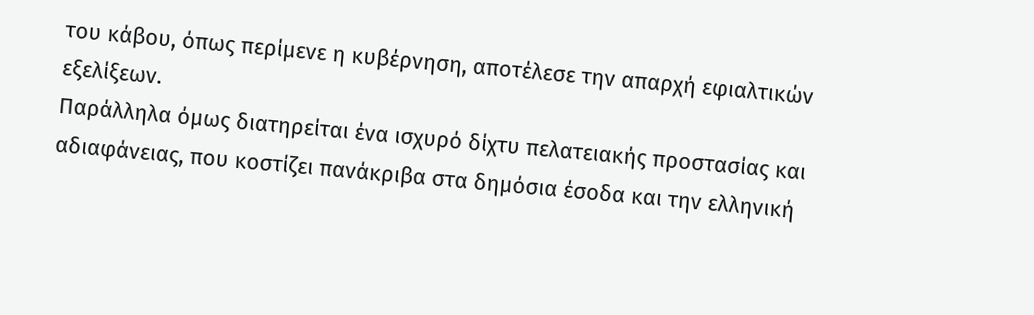του κάβου, όπως περίμενε η κυβέρνηση, αποτέλεσε την απαρχή εφιαλτικών εξελίξεων.
Παράλληλα όμως διατηρείται ένα ισχυρό δίχτυ πελατειακής προστασίας και αδιαφάνειας, που κοστίζει πανάκριβα στα δημόσια έσοδα και την ελληνική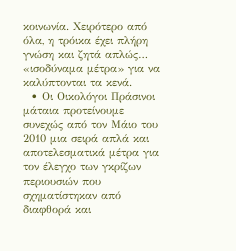κοινωνία. Χειρότερο από όλα, η τρόικα έχει πλήρη γνώση και ζητά απλώς… «ισοδύναμα μέτρα» για να καλύπτονται τα κενά.
  • Οι Οικολόγοι Πράσινοι μάταια προτείνουμε συνεχώς από τον Μάιο του 2010 μια σειρά απλά και αποτελεσματικά μέτρα για τον έλεγχο των γκρίζων περιουσιών που σχηματίστηκαν από διαφθορά και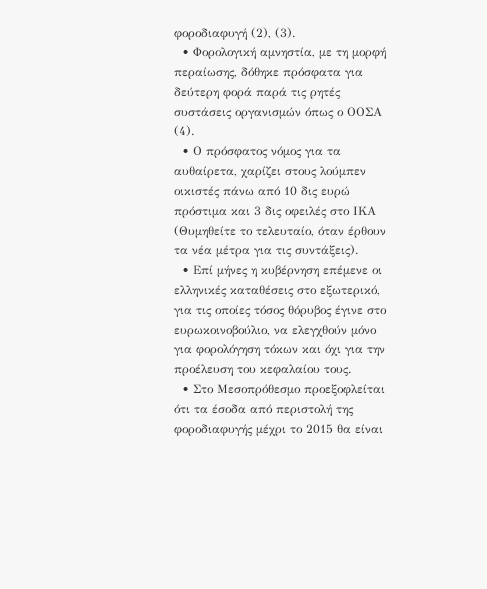φοροδιαφυγή (2), (3).
  • Φορολογική αμνηστία, με τη μορφή περαίωσης, δόθηκε πρόσφατα για δεύτερη φορά παρά τις ρητές συστάσεις οργανισμών όπως ο ΟΟΣΑ (4).
  • Ο πρόσφατος νόμος για τα αυθαίρετα, χαρίζει στους λούμπεν οικιστές πάνω από 10 δις ευρώ πρόστιμα και 3 δις οφειλές στο ΙΚΑ (Θυμηθείτε το τελευταίο, όταν έρθουν τα νέα μέτρα για τις συντάξεις).
  • Επί μήνες η κυβέρνηση επέμενε οι ελληνικές καταθέσεις στο εξωτερικό, για τις οποίες τόσος θόρυβος έγινε στο ευρωκοινοβούλιο, να ελεγχθούν μόνο για φορολόγηση τόκων και όχι για την προέλευση του κεφαλαίου τους.
  • Στο Μεσοπρόθεσμο προεξοφλείται ότι τα έσοδα από περιστολή της φοροδιαφυγής μέχρι το 2015 θα είναι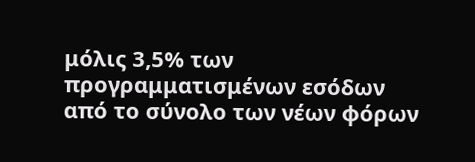μόλις 3,5% των προγραμματισμένων εσόδων από το σύνολο των νέων φόρων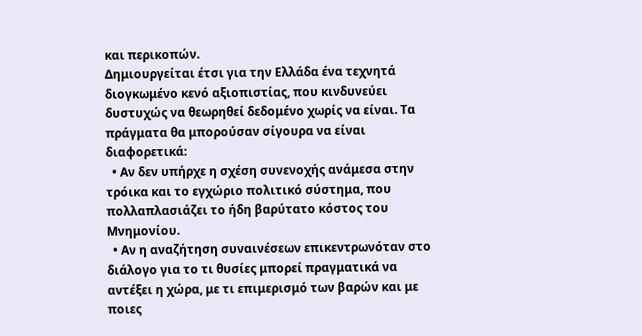και περικοπών.
Δημιουργείται έτσι για την Ελλάδα ένα τεχνητά διογκωμένο κενό αξιοπιστίας, που κινδυνεύει δυστυχώς να θεωρηθεί δεδομένο χωρίς να είναι. Τα πράγματα θα μπορούσαν σίγουρα να είναι διαφορετικά:
  • Αν δεν υπήρχε η σχέση συνενοχής ανάμεσα στην τρόικα και το εγχώριο πολιτικό σύστημα, που πολλαπλασιάζει το ήδη βαρύτατο κόστος του Μνημονίου.
  • Αν η αναζήτηση συναινέσεων επικεντρωνόταν στο διάλογο για το τι θυσίες μπορεί πραγματικά να αντέξει η χώρα, με τι επιμερισμό των βαρών και με ποιες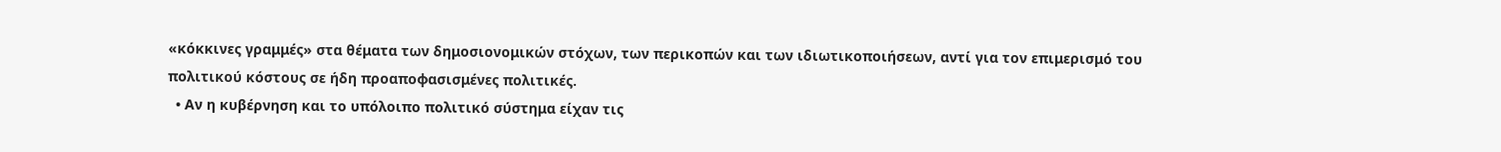«κόκκινες γραμμές» στα θέματα των δημοσιονομικών στόχων, των περικοπών και των ιδιωτικοποιήσεων, αντί για τον επιμερισμό του πολιτικού κόστους σε ήδη προαποφασισμένες πολιτικές.
  • Αν η κυβέρνηση και το υπόλοιπο πολιτικό σύστημα είχαν τις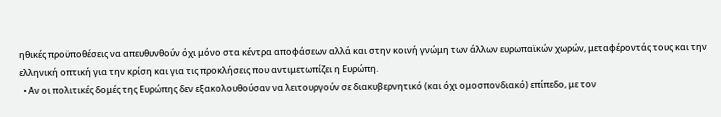ηθικές προϋποθέσεις να απευθυνθούν όχι μόνο στα κέντρα αποφάσεων αλλά και στην κοινή γνώμη των άλλων ευρωπαϊκών χωρών, μεταφέροντάς τους και την ελληνική οπτική για την κρίση και για τις προκλήσεις που αντιμετωπίζει η Ευρώπη.
  • Αν οι πολιτικές δομές της Ευρώπης δεν εξακολουθούσαν να λειτουργούν σε διακυβερνητικό (και όχι ομοσπονδιακό) επίπεδο, με τον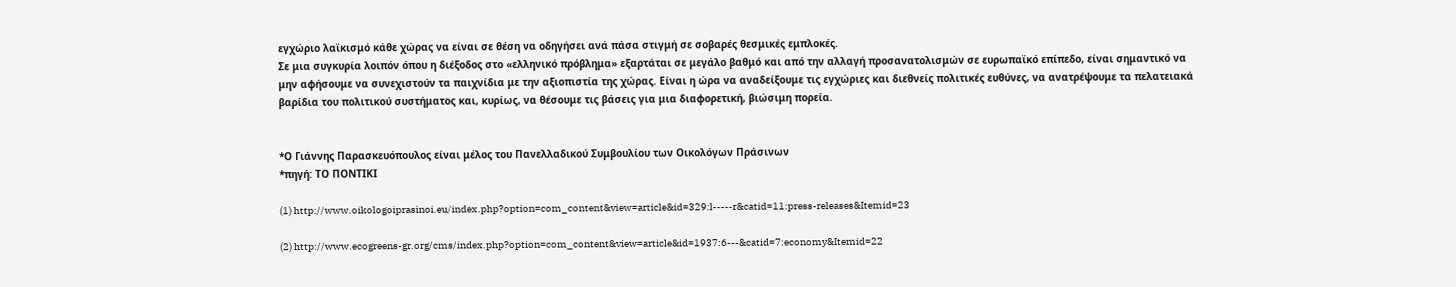εγχώριο λαϊκισμό κάθε χώρας να είναι σε θέση να οδηγήσει ανά πάσα στιγμή σε σοβαρές θεσμικές εμπλοκές.
Σε μια συγκυρία λοιπόν όπου η διέξοδος στο «ελληνικό πρόβλημα» εξαρτάται σε μεγάλο βαθμό και από την αλλαγή προσανατολισμών σε ευρωπαϊκό επίπεδο, είναι σημαντικό να μην αφήσουμε να συνεχιστούν τα παιχνίδια με την αξιοπιστία της χώρας. Είναι η ώρα να αναδείξουμε τις εγχώριες και διεθνείς πολιτικές ευθύνες, να ανατρέψουμε τα πελατειακά βαρίδια του πολιτικού συστήματος και, κυρίως, να θέσουμε τις βάσεις για μια διαφορετική, βιώσιμη πορεία.


*Ο Γιάννης Παρασκευόπουλος είναι μέλος του Πανελλαδικού Συμβουλίου των Οικολόγων Πράσινων
*πηγή: ΤΟ ΠΟΝΤΙΚΙ

(1) http://www.oikologoiprasinoi.eu/index.php?option=com_content&view=article&id=329:l-----r&catid=11:press-releases&Itemid=23

(2) http://www.ecogreens-gr.org/cms/index.php?option=com_content&view=article&id=1937:6---&catid=7:economy&Itemid=22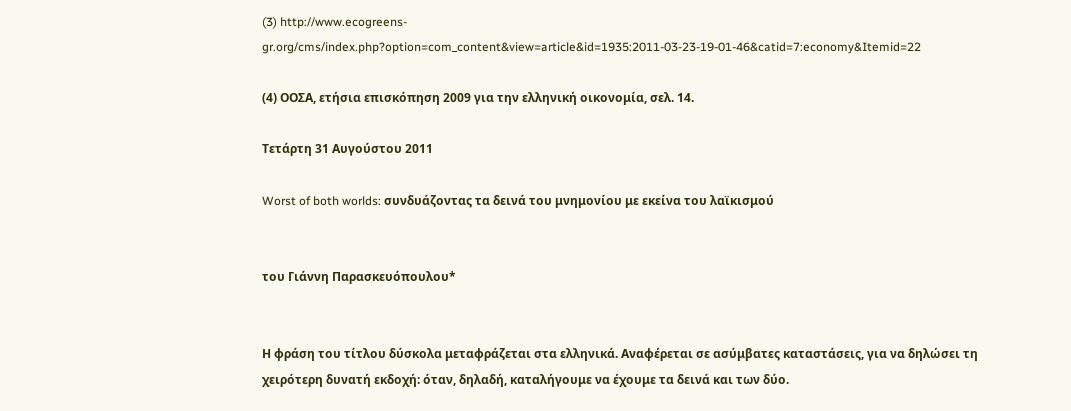(3) http://www.ecogreens-gr.org/cms/index.php?option=com_content&view=article&id=1935:2011-03-23-19-01-46&catid=7:economy&Itemid=22

(4) ΟΟΣΑ, ετήσια επισκόπηση 2009 για την ελληνική οικονομία, σελ. 14.

Τετάρτη 31 Αυγούστου 2011

Worst of both worlds: συνδυάζοντας τα δεινά του μνημονίου με εκείνα του λαϊκισμού


του Γιάννη Παρασκευόπουλου*


Η φράση του τίτλου δύσκολα μεταφράζεται στα ελληνικά. Αναφέρεται σε ασύμβατες καταστάσεις, για να δηλώσει τη χειρότερη δυνατή εκδοχή: όταν, δηλαδή, καταλήγουμε να έχουμε τα δεινά και των δύο.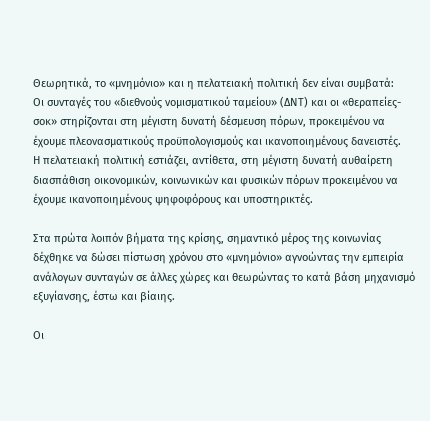Θεωρητικά, το «μνημόνιο» και η πελατειακή πολιτική δεν είναι συμβατά:
Οι συνταγές του «διεθνούς νομισματικού ταμείου» (ΔΝΤ) και οι «θεραπείες-σοκ» στηρίζονται στη μέγιστη δυνατή δέσμευση πόρων, προκειμένου να έχουμε πλεονασματικούς προϋπολογισμούς και ικανοποιημένους δανειστές.
Η πελατειακή πολιτική εστιάζει, αντίθετα, στη μέγιστη δυνατή αυθαίρετη διασπάθιση οικονομικών, κοινωνικών και φυσικών πόρων προκειμένου να έχουμε ικανοποιημένους ψηφοφόρους και υποστηρικτές.

Στα πρώτα λοιπόν βήματα της κρίσης, σημαντικό μέρος της κοινωνίας δέχθηκε να δώσει πίστωση χρόνου στο «μνημόνιο» αγνοώντας την εμπειρία ανάλογων συνταγών σε άλλες χώρες και θεωρώντας το κατά βάση μηχανισμό εξυγίανσης, έστω και βίαιης.

Οι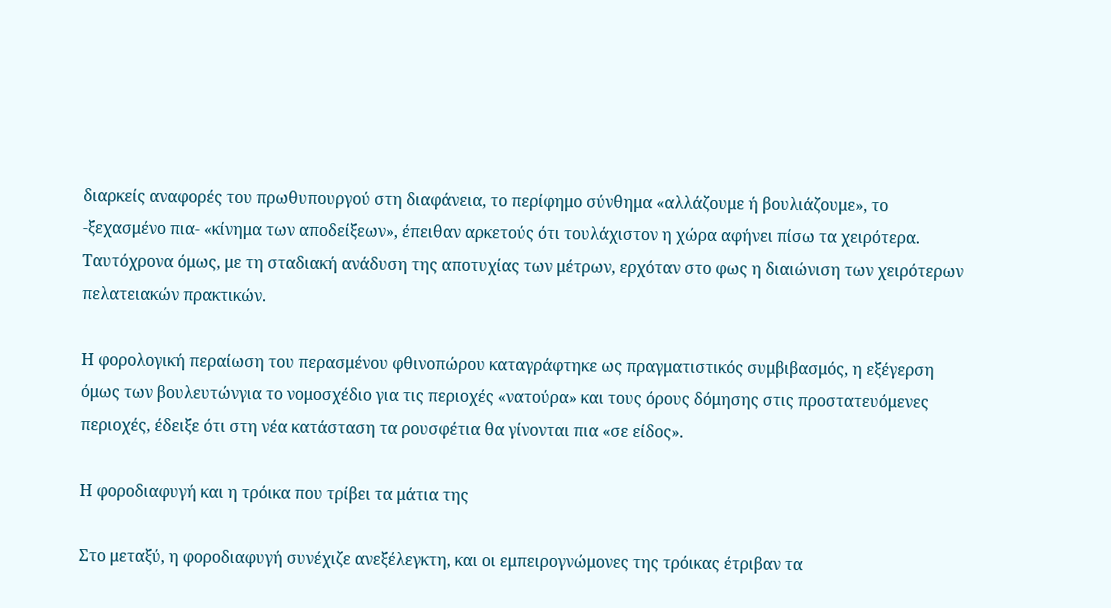διαρκείς αναφορές του πρωθυπουργού στη διαφάνεια, το περίφημο σύνθημα «αλλάζουμε ή βουλιάζουμε», το -ξεχασμένο πια- «κίνημα των αποδείξεων», έπειθαν αρκετούς ότι τουλάχιστον η χώρα αφήνει πίσω τα χειρότερα.
Ταυτόχρονα όμως, με τη σταδιακή ανάδυση της αποτυχίας των μέτρων, ερχόταν στο φως η διαιώνιση των χειρότερων πελατειακών πρακτικών.

Η φορολογική περαίωση του περασμένου φθινοπώρου καταγράφτηκε ως πραγματιστικός συμβιβασμός, η εξέγερση όμως των βουλευτώνγια το νομοσχέδιο για τις περιοχές «νατούρα» και τους όρους δόμησης στις προστατευόμενες περιοχές, έδειξε ότι στη νέα κατάσταση τα ρουσφέτια θα γίνονται πια «σε είδος».

Η φοροδιαφυγή και η τρόικα που τρίβει τα μάτια της

Στο μεταξύ, η φοροδιαφυγή συνέχιζε ανεξέλεγκτη, και οι εμπειρογνώμονες της τρόικας έτριβαν τα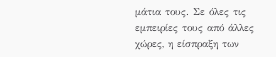μάτια τους. Σε όλες τις εμπειρίες τους από άλλες χώρες, η είσπραξη των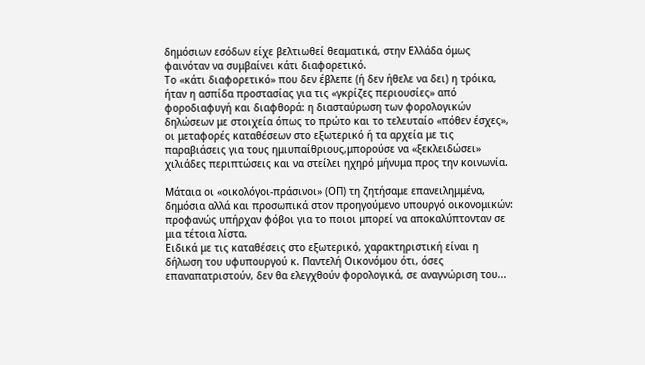δημόσιων εσόδων είχε βελτιωθεί θεαματικά, στην Ελλάδα όμως φαινόταν να συμβαίνει κάτι διαφορετικό.
Το «κάτι διαφορετικό» που δεν έβλεπε (ή δεν ήθελε να δει) η τρόικα, ήταν η ασπίδα προστασίας για τις «γκρίζες περιουσίες» από φοροδιαφυγή και διαφθορά: η διασταύρωση των φορολογικών δηλώσεων με στοιχεία όπως το πρώτο και το τελευταίο «πόθεν έσχες», οι μεταφορές καταθέσεων στο εξωτερικό ή τα αρχεία με τις παραβιάσεις για τους ημιυπαίθριους,μπορούσε να «ξεκλειδώσει» χιλιάδες περιπτώσεις και να στείλει ηχηρό μήνυμα προς την κοινωνία.

Μάταια οι «οικολόγοι-πράσινοι» (ΟΠ) τη ζητήσαμε επανειλημμένα, δημόσια αλλά και προσωπικά στον προηγούμενο υπουργό οικονομικών: προφανώς υπήρχαν φόβοι για το ποιοι μπορεί να αποκαλύπτονταν σε μια τέτοια λίστα.
Ειδικά με τις καταθέσεις στο εξωτερικό, χαρακτηριστική είναι η δήλωση του υφυπουργού κ. Παντελή Οικονόμου ότι, όσες επαναπατριστούν, δεν θα ελεγχθούν φορολογικά, σε αναγνώριση του...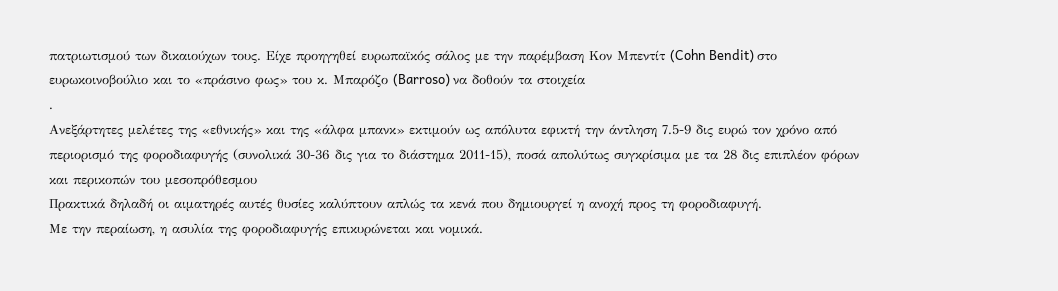πατριωτισμού των δικαιούχων τους. Είχε προηγηθεί ευρωπαϊκός σάλος με την παρέμβαση Κον Μπεντίτ (Cohn Bendit) στο ευρωκοινοβούλιο και το «πράσινο φως» του κ. Μπαρόζο (Barroso) να δοθούν τα στοιχεία
.
Ανεξάρτητες μελέτες της «εθνικής» και της «άλφα μπανκ» εκτιμούν ως απόλυτα εφικτή την άντληση 7.5-9 δις ευρώ τον χρόνο από περιορισμό της φοροδιαφυγής (συνολικά 30-36 δις για το διάστημα 2011-15), ποσά απολύτως συγκρίσιμα με τα 28 δις επιπλέον φόρων και περικοπών του μεσοπρόθεσμου
Πρακτικά δηλαδή οι αιματηρές αυτές θυσίες καλύπτουν απλώς τα κενά που δημιουργεί η ανοχή προς τη φοροδιαφυγή.
Με την περαίωση, η ασυλία της φοροδιαφυγής επικυρώνεται και νομικά.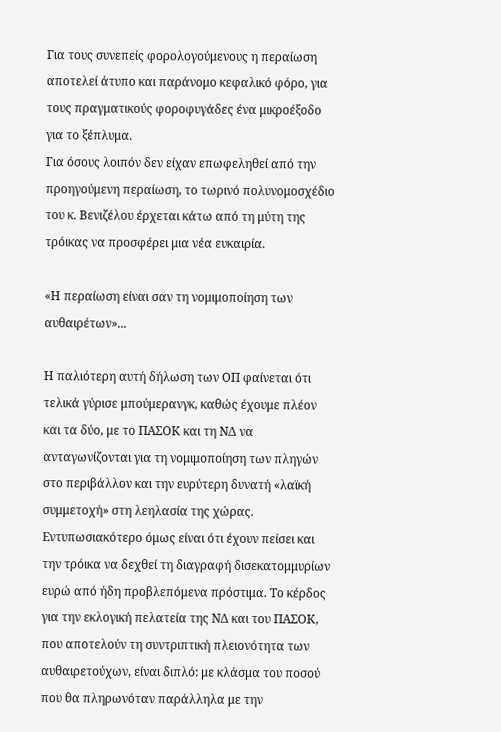Για τους συνεπείς φορολογούμενους η περαίωση αποτελεί άτυπο και παράνομο κεφαλικό φόρο, για τους πραγματικούς φοροφυγάδες ένα μικροέξοδο για το ξέπλυμα.
Για όσους λοιπόν δεν είχαν επωφεληθεί από την προηγούμενη περαίωση, το τωρινό πολυνομοσχέδιο του κ. Βενιζέλου έρχεται κάτω από τη μύτη της τρόικας να προσφέρει μια νέα ευκαιρία.

«Η περαίωση είναι σαν τη νομιμοποίηση των αυθαιρέτων»...

Η παλιότερη αυτή δήλωση των OΠ φαίνεται ότι τελικά γύρισε μπούμερανγκ, καθώς έχουμε πλέον και τα δύο, με το ΠΑΣΟΚ και τη ΝΔ να ανταγωνίζονται για τη νομιμοποίηση των πληγών στο περιβάλλον και την ευρύτερη δυνατή «λαϊκή συμμετοχή» στη λεηλασία της χώρας.
Εντυπωσιακότερο όμως είναι ότι έχουν πείσει και την τρόικα να δεχθεί τη διαγραφή δισεκατομμυρίων ευρώ από ήδη προβλεπόμενα πρόστιμα. Το κέρδος για την εκλογική πελατεία της ΝΔ και του ΠΑΣΟΚ, που αποτελούν τη συντριπτική πλειονότητα των αυθαιρετούχων, είναι διπλό: με κλάσμα του ποσού που θα πληρωνόταν παράλληλα με την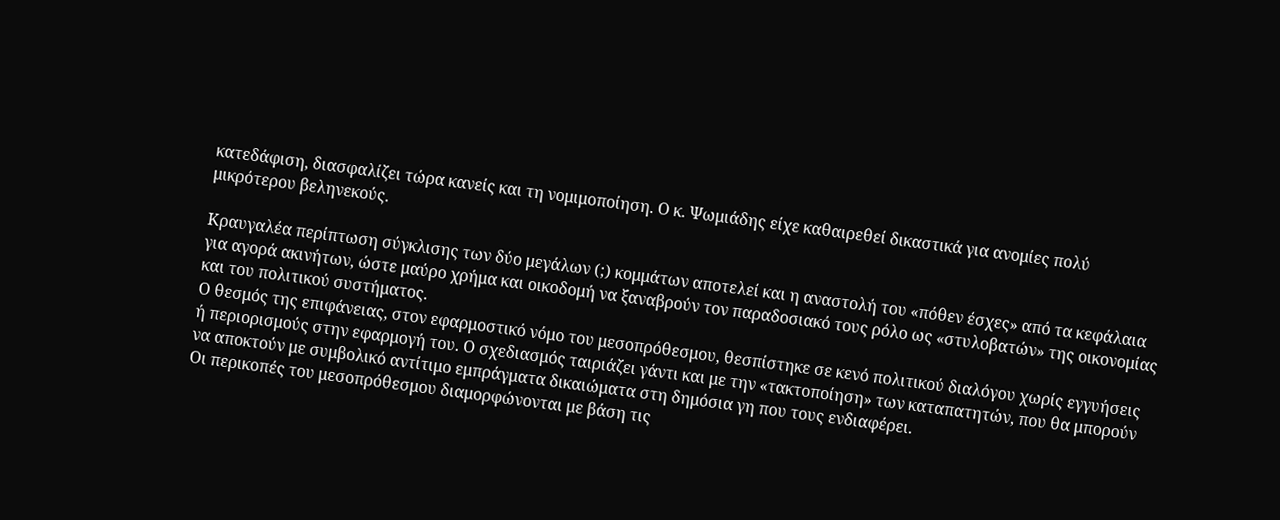κατεδάφιση, διασφαλίζει τώρα κανείς και τη νομιμοποίηση. Ο κ. Ψωμιάδης είχε καθαιρεθεί δικαστικά για ανομίες πολύ μικρότερου βεληνεκούς.

Κραυγαλέα περίπτωση σύγκλισης των δύο μεγάλων (;) κομμάτων αποτελεί και η αναστολή του «πόθεν έσχες» από τα κεφάλαια για αγορά ακινήτων, ώστε μαύρο χρήμα και οικοδομή να ξαναβρούν τον παραδοσιακό τους ρόλο ως «στυλοβατών» της οικονομίας και του πολιτικού συστήματος.
Ο θεσμός της επιφάνειας, στον εφαρμοστικό νόμο του μεσοπρόθεσμου, θεσπίστηκε σε κενό πολιτικού διαλόγου χωρίς εγγυήσεις ή περιορισμούς στην εφαρμογή του. Ο σχεδιασμός ταιριάζει γάντι και με την «τακτοποίηση» των καταπατητών, που θα μπορούν να αποκτούν με συμβολικό αντίτιμο εμπράγματα δικαιώματα στη δημόσια γη που τους ενδιαφέρει.
Οι περικοπές του μεσοπρόθεσμου διαμορφώνονται με βάση τις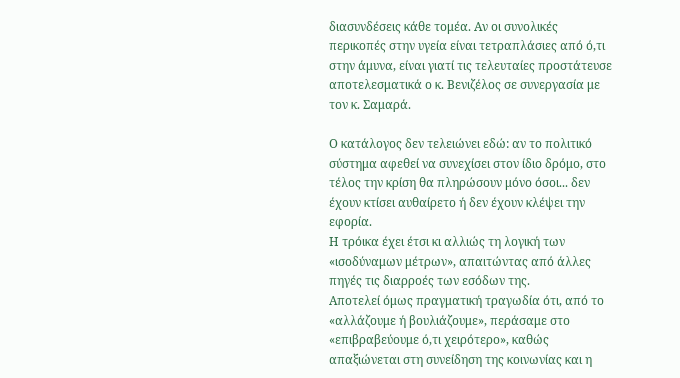διασυνδέσεις κάθε τομέα. Αν οι συνολικές περικοπές στην υγεία είναι τετραπλάσιες από ό,τι στην άμυνα, είναι γιατί τις τελευταίες προστάτευσε αποτελεσματικά ο κ. Βενιζέλος σε συνεργασία με τον κ. Σαμαρά.

Ο κατάλογος δεν τελειώνει εδώ: αν το πολιτικό σύστημα αφεθεί να συνεχίσει στον ίδιο δρόμο, στο τέλος την κρίση θα πληρώσουν μόνο όσοι... δεν έχουν κτίσει αυθαίρετο ή δεν έχουν κλέψει την εφορία.
Η τρόικα έχει έτσι κι αλλιώς τη λογική των «ισοδύναμων μέτρων», απαιτώντας από άλλες πηγές τις διαρροές των εσόδων της.
Αποτελεί όμως πραγματική τραγωδία ότι, από το «αλλάζουμε ή βουλιάζουμε», περάσαμε στο «επιβραβεύουμε ό,τι χειρότερο», καθώς απαξιώνεται στη συνείδηση της κοινωνίας και η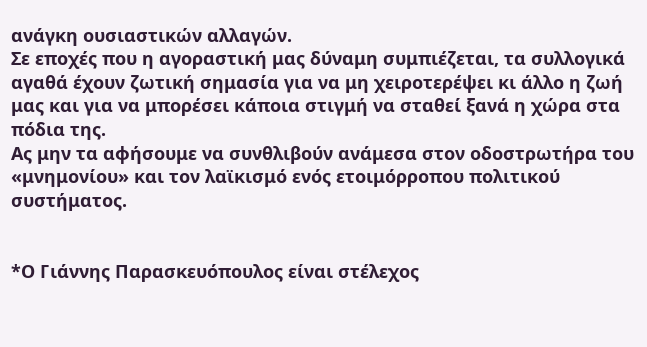ανάγκη ουσιαστικών αλλαγών.
Σε εποχές που η αγοραστική μας δύναμη συμπιέζεται, τα συλλογικά αγαθά έχουν ζωτική σημασία για να μη χειροτερέψει κι άλλο η ζωή μας και για να μπορέσει κάποια στιγμή να σταθεί ξανά η χώρα στα πόδια της.
Ας μην τα αφήσουμε να συνθλιβούν ανάμεσα στον οδοστρωτήρα του «μνημονίου» και τον λαϊκισμό ενός ετοιμόρροπου πολιτικού συστήματος.


*Ο Γιάννης Παρασκευόπουλος είναι στέλεχος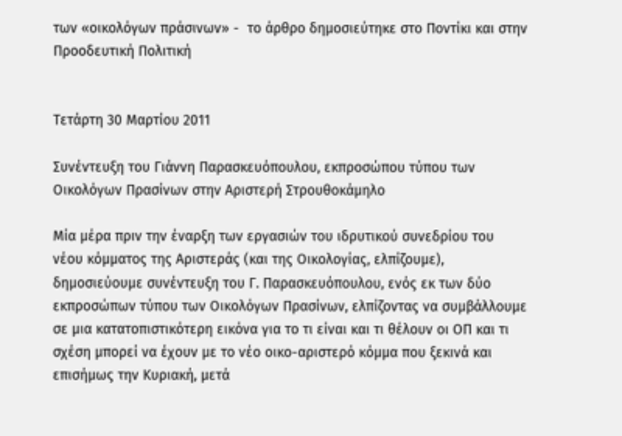των «οικολόγων πράσινων» -  το άρθρο δημοσιεύτηκε στο Ποντίκι και στην Προοδευτική Πολιτική


Τετάρτη 30 Μαρτίου 2011

Συνέντευξη του Γιάννη Παρασκευόπουλου, εκπροσώπου τύπου των Οικολόγων Πρασίνων στην Αριστερή Στρουθοκάμηλο

Μία μέρα πριν την έναρξη των εργασιών του ιδρυτικού συνεδρίου του νέου κόμματος της Αριστεράς (και της Οικολογίας, ελπίζουμε), δημοσιεύουμε συνέντευξη του Γ. Παρασκευόπουλου, ενός εκ των δύο εκπροσώπων τύπου των Οικολόγων Πρασίνων, ελπίζοντας να συμβάλλουμε σε μια κατατοπιστικότερη εικόνα για το τι είναι και τι θέλουν οι ΟΠ και τι σχέση μπορεί να έχουν με το νέο οικο-αριστερό κόμμα που ξεκινά και επισήμως την Κυριακή, μετά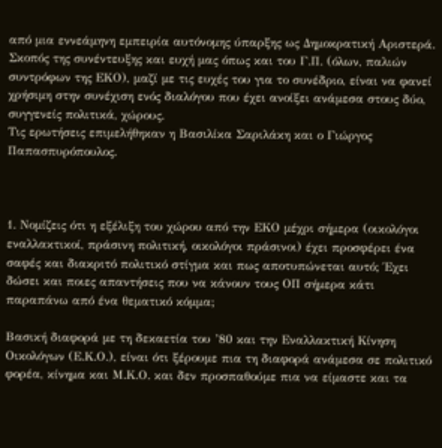από μια εννεάμηνη εμπειρία αυτόνομης ύπαρξης ως Δημοκρατική Αριστερά. Σκοπός της συνέντευξης και ευχή μας όπως και του Γ.Π. (όλων, παλιών συντρόφων της ΕΚΟ), μαζί με τις ευχές του για το συνέδριο, είναι να φανεί χρήσιμη στην συνέχιση ενός διαλόγου που έχει ανοίξει ανάμεσα στους δύο, συγγενείς πολιτικά, χώρους.
Τις ερωτήσεις επιμελήθηκαν η Βασιλίκα Σαριλάκη και ο Γιώργος Παπασπυρόπουλος.



1. Νομίζεις ότι η εξέλιξη του χώρου από την ΕΚΟ μέχρι σήμερα (οικολόγοι εναλλακτικοί, πράσινη πολιτική, οικολόγοι πράσινοι) έχει προσφέρει ένα σαφές και διακριτό πολιτικό στίγμα και πως αποτυπώνεται αυτό; Έχει δώσει και ποιες απαντήσεις που να κάνουν τους ΟΠ σήμερα κάτι παραπάνω από ένα θεματικό κόμμα;

Βασική διαφορά με τη δεκαετία του ’80 και την Εναλλακτική Κίνηση Οικολόγων (Ε.Κ.Ο.), είναι ότι ξέρουμε πια τη διαφορά ανάμεσα σε πολιτικό φορέα, κίνημα και Μ.Κ.Ο. και δεν προσπαθούμε πια να είμαστε και τα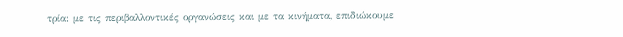τρία: με τις περιβαλλοντικές οργανώσεις και με τα κινήματα, επιδιώκουμε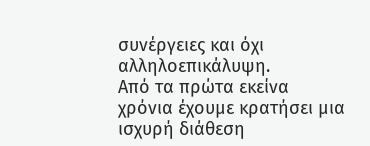συνέργειες και όχι αλληλοεπικάλυψη.
Από τα πρώτα εκείνα χρόνια έχουμε κρατήσει μια ισχυρή διάθεση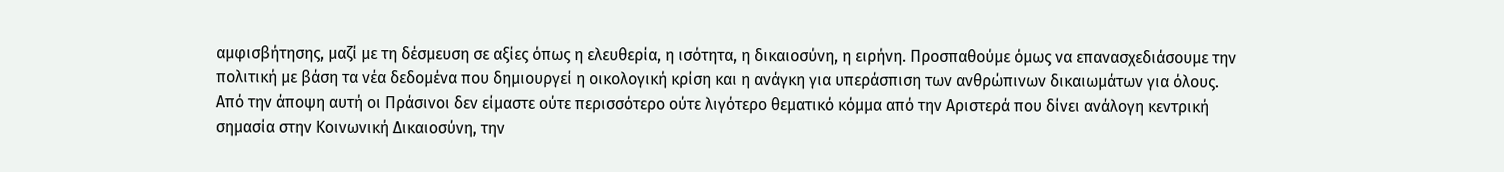αμφισβήτησης, μαζί με τη δέσμευση σε αξίες όπως η ελευθερία, η ισότητα, η δικαιοσύνη, η ειρήνη. Προσπαθούμε όμως να επανασχεδιάσουμε την πολιτική με βάση τα νέα δεδομένα που δημιουργεί η οικολογική κρίση και η ανάγκη για υπεράσπιση των ανθρώπινων δικαιωμάτων για όλους.
Από την άποψη αυτή οι Πράσινοι δεν είμαστε ούτε περισσότερο ούτε λιγότερο θεματικό κόμμα από την Αριστερά που δίνει ανάλογη κεντρική σημασία στην Κοινωνική Δικαιοσύνη, την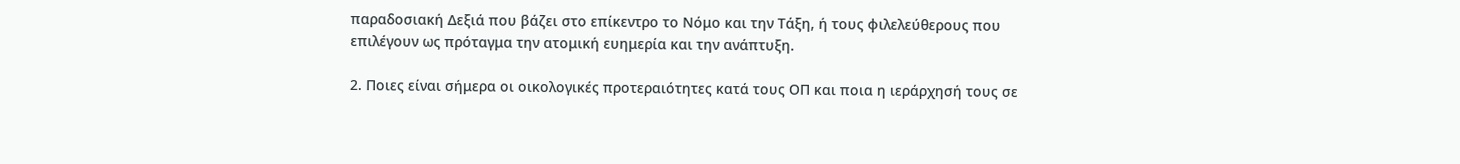παραδοσιακή Δεξιά που βάζει στο επίκεντρο το Νόμο και την Τάξη, ή τους φιλελεύθερους που επιλέγουν ως πρόταγμα την ατομική ευημερία και την ανάπτυξη.

2. Ποιες είναι σήμερα οι οικολογικές προτεραιότητες κατά τους ΟΠ και ποια η ιεράρχησή τους σε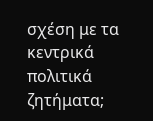σχέση με τα κεντρικά πολιτικά ζητήματα;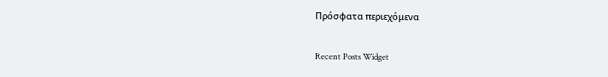Πρόσφατα περιεχόμενα

Recent Posts Widget